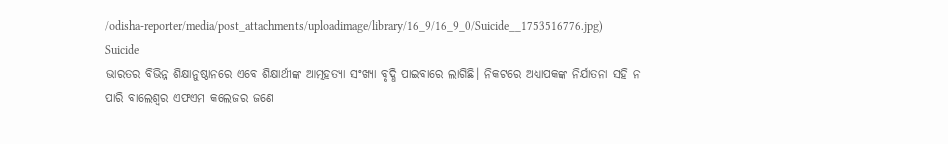/odisha-reporter/media/post_attachments/uploadimage/library/16_9/16_9_0/Suicide__1753516776.jpg)
Suicide
ଭାରତର ବିଭିନ୍ନ ଶିକ୍ଷାନୁଷ୍ଠାନରେ ଏବେ ଶିକ୍ଷାର୍ଥୀଙ୍କ ଆତ୍ମହତ୍ୟା ସଂଖ୍ୟା ବୃଦ୍ଧି ପାଇବାରେ ଲାଗିଛି। ନିକଟରେ ଅଧ୍ୟାପକଙ୍କ ନିର୍ଯାତନା ସହି ନ ପାରି ବାଲେଶ୍ୱର ଏଫଏମ କଲେଜର ଜଣେ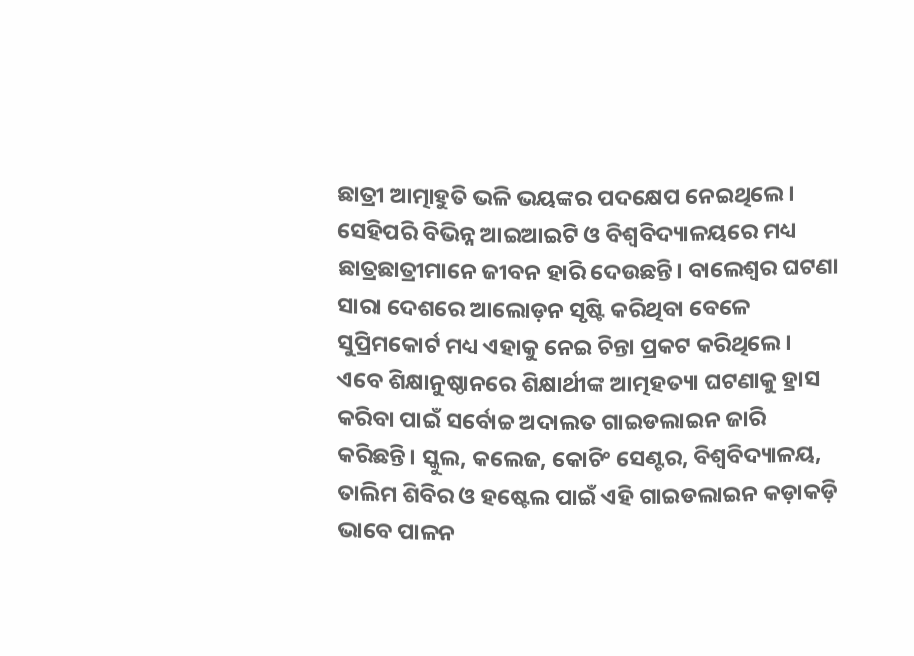ଛାତ୍ରୀ ଆତ୍ମାହୁତି ଭଳି ଭୟଙ୍କର ପଦକ୍ଷେପ ନେଇଥିଲେ। ସେହିପରି ବିଭିନ୍ନ ଆଇଆଇଟି ଓ ବିଶ୍ୱବିଦ୍ୟାଳୟରେ ମଧ୍ୟ ଛାତ୍ରଛାତ୍ରୀମାନେ ଜୀବନ ହାରି ଦେଉଛନ୍ତି। ବାଲେଶ୍ୱର ଘଟଣା ସାରା ଦେଶରେ ଆଲୋଡ଼ନ ସୃଷ୍ଟି କରିଥିବା ବେଳେ ସୁପ୍ରିମକୋର୍ଟ ମଧ୍ୟ ଏହାକୁ ନେଇ ଚିନ୍ତା ପ୍ରକଟ କରିଥିଲେ।
ଏବେ ଶିକ୍ଷାନୁଷ୍ଠାନରେ ଶିକ୍ଷାର୍ଥୀଙ୍କ ଆତ୍ମହତ୍ୟା ଘଟଣାକୁ ହ୍ରାସ କରିବା ପାଇଁ ସର୍ବୋଚ୍ଚ ଅଦାଲତ ଗାଇଡଲାଇନ ଜାରି କରିଛନ୍ତି। ସ୍କୁଲ, କଲେଜ, କୋଚିଂ ସେଣ୍ଟର, ବିଶ୍ୱବିଦ୍ୟାଳୟ, ତାଲିମ ଶିବିର ଓ ହଷ୍ଟେଲ ପାଇଁ ଏହି ଗାଇଡଲାଇନ କଡ଼ାକଡ଼ି ଭାବେ ପାଳନ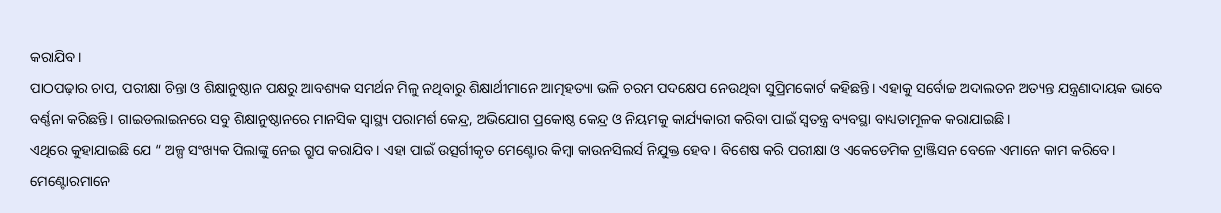କରାଯିବ।
ପାଠପଢ଼ାର ଚାପ, ପରୀକ୍ଷା ଚିନ୍ତା ଓ ଶିକ୍ଷାନୁଷ୍ଠାନ ପକ୍ଷରୁ ଆବଶ୍ୟକ ସମର୍ଥନ ମିଳୁ ନଥିବାରୁ ଶିକ୍ଷାର୍ଥୀମାନେ ଆତ୍ମହତ୍ୟା ଭଳି ଚରମ ପଦକ୍ଷେପ ନେଉଥିବା ସୁପ୍ରିମକୋର୍ଟ କହିଛନ୍ତି। ଏହାକୁ ସର୍ବୋଚ୍ଚ ଅଦାଲତନ ଅତ୍ୟନ୍ତ ଯନ୍ତ୍ରଣାଦାୟକ ଭାବେ ବର୍ଣ୍ଣନା କରିଛନ୍ତି। ଗାଇଡଲାଇନରେ ସବୁ ଶିକ୍ଷାନୁଷ୍ଠାନରେ ମାନସିକ ସ୍ୱାସ୍ଥ୍ୟ ପରାମର୍ଶ କେନ୍ଦ୍ର, ଅଭିଯୋଗ ପ୍ରକୋଷ୍ଠ କେନ୍ଦ୍ର ଓ ନିୟମକୁ କାର୍ଯ୍ୟକାରୀ କରିବା ପାଇଁ ସ୍ୱତନ୍ତ୍ର ବ୍ୟବସ୍ଥା ବାଧ୍ୟତାମୂଳକ କରାଯାଇଛି।
ଏଥିରେ କୁହାଯାଇଛି ଯେ “ ଅଳ୍ପ ସଂଖ୍ୟକ ପିଲାଙ୍କୁ ନେଇ ଗ୍ରୁପ କରାଯିବ। ଏହା ପାଇଁ ଉତ୍ସର୍ଗୀକୃତ ମେଣ୍ଟୋର କିମ୍ବା କାଉନସିଲର୍ସ ନିଯୁକ୍ତ ହେବ। ବିଶେଷ କରି ପରୀକ୍ଷା ଓ ଏକେଡେମିକ ଟ୍ରାଞ୍ଜିସନ ବେଳେ ଏମାନେ କାମ କରିବେ। ମେଣ୍ଟୋରମାନେ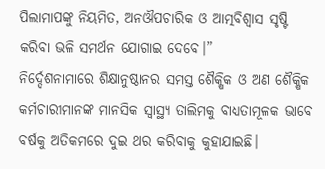ପିଲାମାପଙ୍କୁ ନିୟମିତ, ଅନଔପଚାରିକ ଓ ଆତ୍ମବିଶ୍ୱାସ ସୃଷ୍ଟି କରିବା ଭଳି ସମର୍ଥନ ଯୋଗାଇ ଦେବେ।”
ନିର୍ଦ୍ଦେଶନାମାରେ ଶିକ୍ଷାନୁଷ୍ଠାନର ସମସ୍ତ ଶୈକ୍ଷିକ ଓ ଅଣ ଶୈକ୍ଷିକ କର୍ମଚାରୀମାନଙ୍କ ମାନସିକ ସ୍ୱାସ୍ଥ୍ୟ ତାଲିମକୁ ବାଧ୍ୟତାମୂଳକ ଭାବେ ବର୍ଷକୁ ଅତିକମରେ ଦୁଇ ଥର କରିବାକୁ କୁହାଯାଇଛି।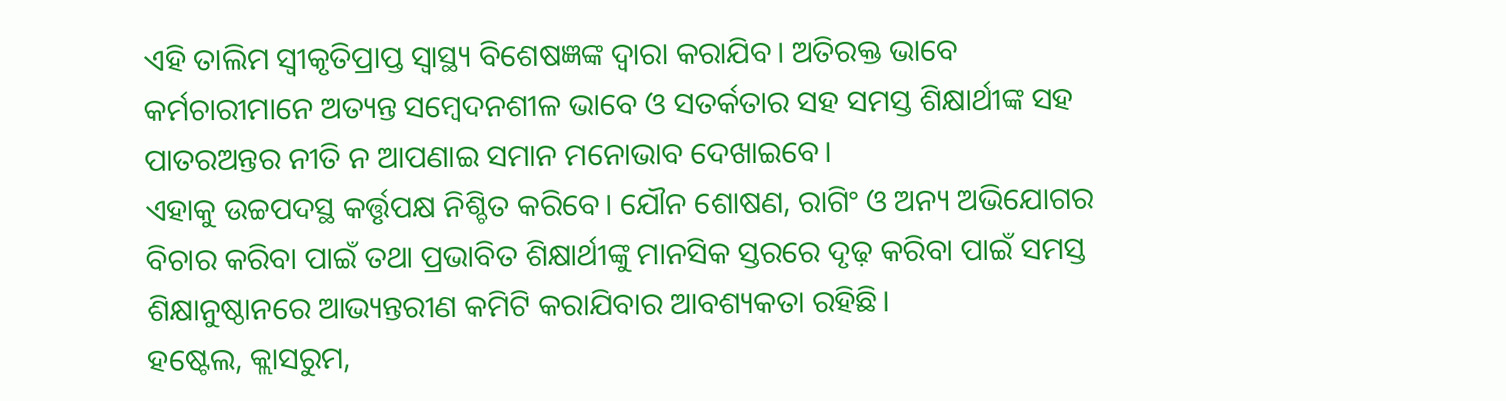ଏହି ତାଲିମ ସ୍ୱୀକୃତିପ୍ରାପ୍ତ ସ୍ୱାସ୍ଥ୍ୟ ବିଶେଷଜ୍ଞଙ୍କ ଦ୍ୱାରା କରାଯିବ। ଅତିରକ୍ତ ଭାବେ କର୍ମଚାରୀମାନେ ଅତ୍ୟନ୍ତ ସମ୍ବେଦନଶୀଳ ଭାବେ ଓ ସତର୍କତାର ସହ ସମସ୍ତ ଶିକ୍ଷାର୍ଥୀଙ୍କ ସହ ପାତରଅନ୍ତର ନୀତି ନ ଆପଣାଇ ସମାନ ମନୋଭାବ ଦେଖାଇବେ।
ଏହାକୁ ଉଚ୍ଚପଦସ୍ଥ କର୍ତ୍ତୃପକ୍ଷ ନିଶ୍ଚିତ କରିବେ। ଯୌନ ଶୋଷଣ, ରାଗିଂ ଓ ଅନ୍ୟ ଅଭିଯୋଗର ବିଚାର କରିବା ପାଇଁ ତଥା ପ୍ରଭାବିତ ଶିକ୍ଷାର୍ଥୀଙ୍କୁ ମାନସିକ ସ୍ତରରେ ଦୃଢ଼ କରିବା ପାଇଁ ସମସ୍ତ ଶିକ୍ଷାନୁଷ୍ଠାନରେ ଆଭ୍ୟନ୍ତରୀଣ କମିଟି କରାଯିବାର ଆବଶ୍ୟକତା ରହିଛି।
ହଷ୍ଟେଲ, କ୍ଲାସରୁମ,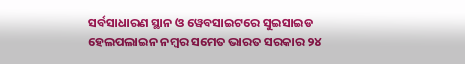ସର୍ବସାଧାରଣ ସ୍ଥାନ ଓ ୱେବସାଇଟରେ ସୁଇସାଇଡ ହେଲପଲାଇନ ନମ୍ବର ସମେତ ଭାରତ ସରକାର ୨୪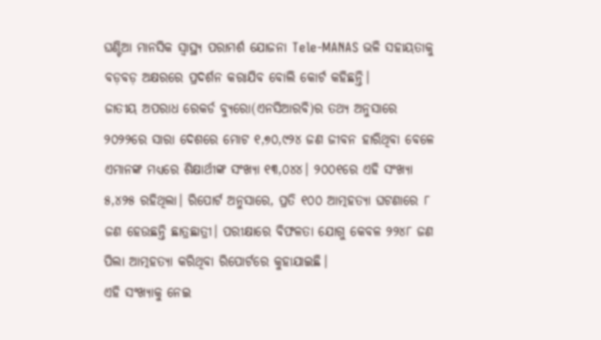ଘଣ୍ଟିଆ ମାନସିକ ସ୍ୱାସ୍ଥ୍ୟ ପରାମର୍ଶ ଯୋଜନା Tele-MANAS ଭଳି ସହାୟତାକୁ ବଡ଼ବଡ଼ ଅକ୍ଷରରେ ପ୍ରଦର୍ଶନ କରାଯିବ ବୋଲି କୋର୍ଟ କହିଛନ୍ତି।
ଜାତୀୟ ଅପରାଧ ରେକର୍ଡ ବ୍ୟୁରୋ(ଏନସିଆରବି)ର ତଥ୍ୟ ଅନୁସାରେ ୨୦୨୨ରେ ସାରା ଦେଶରେ ମୋଟ ୧,୭୦,୯୨୪ ଜଣ ଜୀବନ ହାରିଥିବା ବେଳେ ଏମାନଙ୍କ ମଧ୍ୟରେ ଶିକ୍ଷାର୍ଥୀଙ୍କ ସଂଖ୍ୟା ୧୩,୦୪୪। ୨୦୦୧ରେ ଏହି ସଂଖ୍ୟା ୫,୪୨୫ ରହିଥିଲା। ରିପୋର୍ଟ ଅନୁସାରେ, ପ୍ରତି ୧୦୦ ଆତ୍ମହତ୍ୟା ଘଟଣାରେ ୮ ଜଣ ହେଉଛନ୍ତି ଛାତ୍ରଛାତ୍ରୀ। ପରୀକ୍ଷାରେ ବିଫଳତା ଯୋଗୁ କେବଳ ୨୨୪୮ ଜଣ ପିଲା ଆତ୍ମହତ୍ୟା କରିଥିବା ରିପୋର୍ଟରେ କୁହାଯାଇଛି।
ଏହି ସଂଖ୍ୟାକୁ ନେଇ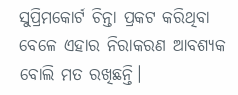ସୁପ୍ରିମକୋର୍ଟ ଚିନ୍ତା ପ୍ରକଟ କରିଥିବା ବେଳେ ଏହାର ନିରାକରଣ ଆବଶ୍ୟକ ବୋଲି ମତ ରଖିଛନ୍ତି।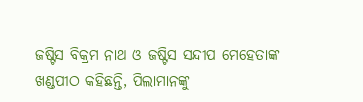ଜଷ୍ଟିସ ବିକ୍ରମ ନାଥ ଓ ଜଷ୍ଟିସ ସନ୍ଦୀପ ମେହେତାଙ୍କ ଖଣ୍ଡପୀଠ କହିଛନ୍ତି, ପିଲାମାନଙ୍କୁ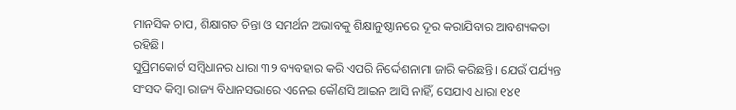ମାନସିକ ଚାପ, ଶିକ୍ଷାଗତ ଚିନ୍ତା ଓ ସମର୍ଥନ ଅଭାବକୁ ଶିକ୍ଷାନୁଷ୍ଠାନରେ ଦୂର କରାଯିବାର ଆବଶ୍ୟକତା ରହିଛି।
ସୁପ୍ରିମକୋର୍ଟ ସମ୍ବିଧାନର ଧାରା ୩୨ ବ୍ୟବହାର କରି ଏପରି ନିର୍ଦ୍ଦେଶନାମା ଜାରି କରିଛନ୍ତି। ଯେଉଁ ପର୍ଯ୍ୟନ୍ତ ସଂସଦ କିମ୍ବା ରାଜ୍ୟ ବିଧାନସଭାରେ ଏନେଇ କୌଣସି ଆଇନ ଆସି ନାହିଁ, ସେଯାଏ ଧାରା ୧୪୧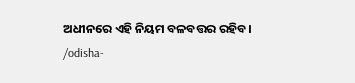ଅଧୀନରେ ଏହି ନିୟମ ବଳବତ୍ତର ରହିବ।
/odisha-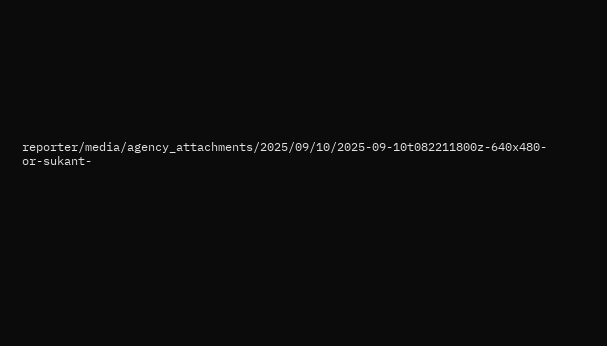reporter/media/agency_attachments/2025/09/10/2025-09-10t082211800z-640x480-or-sukant-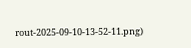rout-2025-09-10-13-52-11.png)